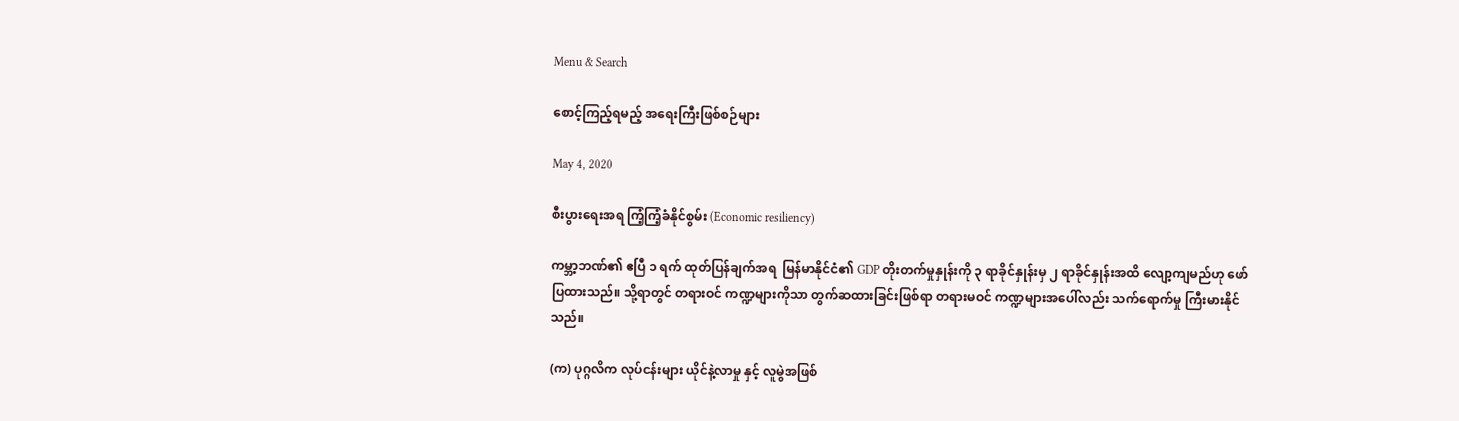Menu & Search

စောင့်ကြည့်ရမည့် အရေးကြီးဖြစ်စဉ်များ

May 4, 2020

စီးပွားရေးအရ ကြံ့ကြံ့ခံနိုင်စွမ်း (Economic resiliency)

ကမ္ဘာ့ဘဏ်၏ ဧပြီ ၁ ရက် ထုတ်ပြန်ချက်အရ  မြန်မာနိုင်ငံ၏ GDP တိုးတက်မှုနှုန်းကို ၃ ရာခိုင်နှုန်းမှ ၂ ရာခိုင်နှုန်းအထိ လျော့ကျမည်ဟု ဖော်ပြထားသည်။ သို့ရာတွင် တရားဝင် ကဏ္ဍများကိုသာ တွက်ဆထားခြင်းဖြစ်ရာ တရားမဝင် ကဏ္ဍများအပေါ်လည်း သက်ရောက်မှု ကြီးမားနိုင်သည်။

(က) ပုဂ္ဂလိက လုပ်ငန်းများ ယိုင်နဲ့လာမှု နှင့် လူမွဲအဖြစ်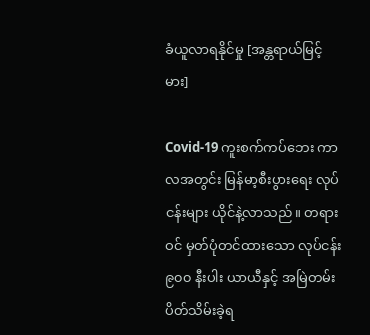ခံယူလာရနိုင်မှု [အန္တရာယ်မြင့်မား]

Covid-19 ကူးစက်ကပ်ဘေး ကာလအတွင်း မြန်မာ့စီးပွားရေး လုပ်ငန်းများ ယိုင်နဲ့လာသည်။ တရားဝင် မှတ်ပုံတင်ထားသော လုပ်ငန်း ၉၀၀ နီးပါး ယာယီနှင့် အမြဲတမ်း ပိတ်သိမ်းခဲ့ရ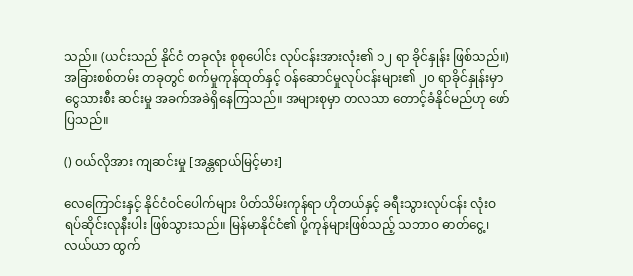သည်။ (ယင်းသည် နိုင်ငံ တခုလုံး စုစုပေါင်း လုပ်ငန်းအားလုံး၏ ၁၂ ရာ ခိုင်နှုန်း ဖြစ်သည်။) အခြားစစ်တမ်း တခုတွင် စက်မှုကုန်ထုတ်နှင့် ဝန်ဆောင်မှုလုပ်ငန်းများ၏ ၂၀ ရာခိုင်နှုန်းမှာ ငွေသားစီး ဆင်းမှု အခက်အခဲရှိနေကြသည်။ အများစုမှာ တလသာ တောင့်ခံနိုင်မည်ဟု ဖော်ပြသည်။

() ဝယ်လိုအား ကျဆင်းမှု [အန္တရာယ်မြင့်မား]

လေကြောင်းနှင့် နိုင်ငံဝင်ပေါက်များ ပိတ်သိမ်းကုန်ရာ ဟိုတယ်နှင့် ခရီးသွားလုပ်ငန်း လုံးဝ ရပ်ဆိုင်းလုနီးပါး ဖြစ်သွားသည်။ မြန်မာနိုင်ငံ၏ ပို့ကုန်များဖြစ်သည့် သဘာဝ ဓာတ်ငွေ့၊ လယ်ယာ ထွက်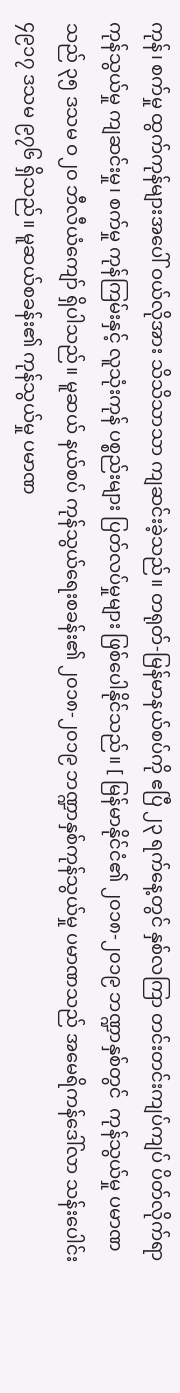ကုန်၊ စက်မှု ထွက်ကုန်များအပေါ် ဝယ်လိုအား သိသိသာသာ ကျဆင်းခဲ့သည်။ တရုတ်-မြန်မာနယ်စပ်ကို ဧပြီ ၂၃ ရက်နေ့တွင် နှစ်လကြာ တင်းတင်းကျပ်ကျပ် ပိတ်လိုက်ရာ ကုန်သွယ်မှု ကျဆင်းမှု၊ စက်မှု ကုန်ကြမ်းနှင့် လူသုံးကုန် ပစ္စည်းများ ပြတ်လပ်မှုများ ဖြစ်ပေါနိုင်သည်။ [ မြန်မာနိုင်ငံ၏ ၂၀၁၈-၂၀၁၉ ဘဏ္ဍာနှစ်တွင်  ကုန်သွယ်မှု ပမာဏသည် ၃၅ ဒသမ ဝ၂၀ ဘီလီယံကျော် ရှိပါသည်။ မူဆယ် နယ်စပ် ကုန်သွယ်ရေးစခန်း၏ ၂၀၁၈-၂၀၁၉ ဘဏ္ဍာနှစ်ကုန်သွယ်မှု ပမာဏသည် အမေရိကန်ဒေါ်လာ သန်းပေါင်း ၄၉၁၇ ဒသမ ၉၇၆ ရှိသည်။ မူဆယ်စခန်း၏ ကုန်သွယ်မှု ပမာဏ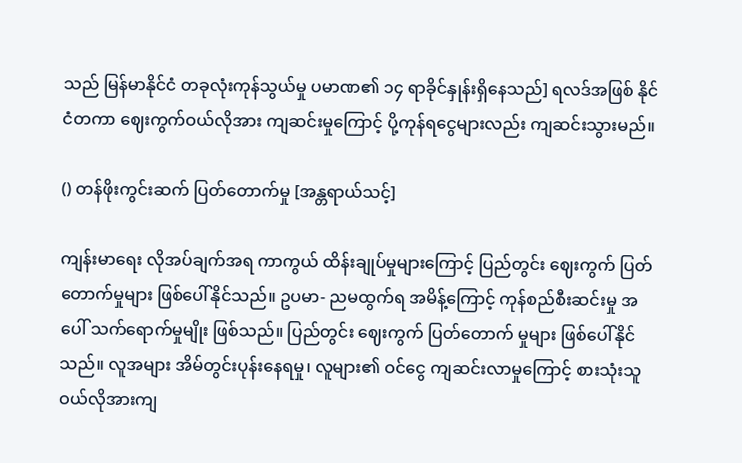သည် မြန်မာနိုင်ငံ တခုလုံးကုန်သွယ်မှု ပမာဏ၏ ၁၄ ရာခိုင်နှုန်းရှိနေသည်] ရလဒ်အဖြစ် နိုင်ငံတကာ ဈေးကွက်ဝယ်လိုအား ကျဆင်းမှုကြောင့် ပို့ကုန်ရငွေများလည်း ကျဆင်းသွားမည်။

() တန်ဖိုးကွင်းဆက် ပြတ်တောက်မှု [အန္တရာယ်သင့်]

ကျန်းမာရေး လိုအပ်ချက်အရ ကာကွယ် ထိန်းချုပ်မှုများကြောင့် ပြည်တွင်း ဈေးကွက် ပြတ်တောက်မှုများ ဖြစ်ပေါ်နိုင်သည်။ ဥပမာ- ညမထွက်ရ အမိန့်ကြောင့် ကုန်စည်စီးဆင်းမှု အပေါ် သက်ရောက်မှုမျိုး ဖြစ်သည်။ ပြည်တွင်း ဈေးကွက် ပြတ်တောက် မှုများ ဖြစ်ပေါ်နိုင်သည်။ လူအများ အိမ်တွင်းပုန်းနေရမှု၊ လူများ၏ ဝင်ငွေ ကျဆင်းလာမှုကြောင့် စားသုံးသူ ဝယ်လိုအားကျ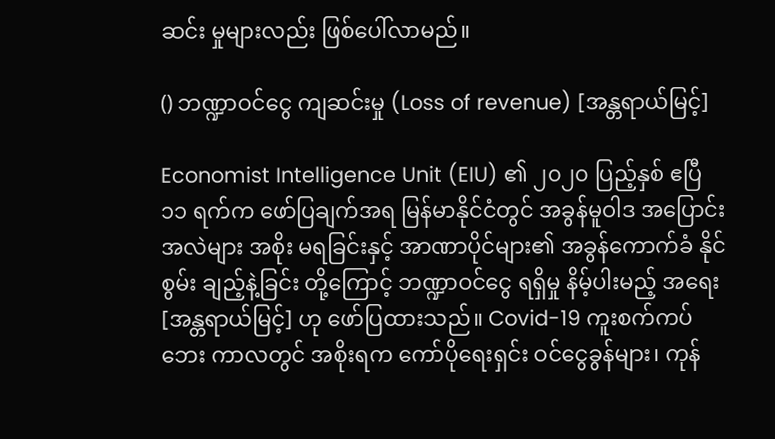ဆင်း မှုများလည်း ဖြစ်ပေါ်လာမည်။

() ဘဏ္ဍာဝင်ငွေ ကျဆင်းမှု (Loss of revenue) [အန္တရာယ်မြင့်]

Economist Intelligence Unit (EIU) ၏ ၂၀၂၀ ပြည့်နှစ် ဧပြီ ၁၁ ရက်က ဖော်ပြချက်အရ မြန်မာနိုင်ငံတွင် အခွန်မူဝါဒ အပြောင်းအလဲများ အစိုး မရခြင်းနှင့် အာဏာပိုင်များ၏ အခွန်ကောက်ခံ နိုင်စွမ်း ချည့်နဲ့ခြင်း တို့ကြောင့် ဘဏ္ဍာဝင်ငွေ ရရှိမှု နိမ့်ပါးမည့် အရေး [အန္တရာယ်မြင့်] ဟု ဖော်ပြထားသည်။ Covid-19 ကူးစက်ကပ်ဘေး ကာလတွင် အစိုးရက ကော်ပိုရေးရှင်း ဝင်ငွေခွန်များ၊ ကုန်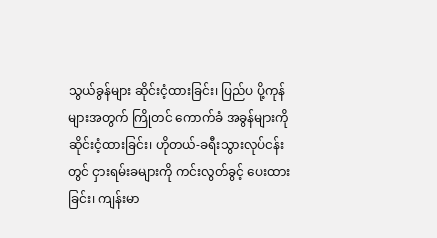သွယ်ခွန်များ ဆိုင်းငံ့ထားခြင်း၊ ပြည်ပ ပို့ကုန်များအတွက် ကြိုတင် ကောက်ခံ အခွန်များကို ဆိုင်းငံ့ထားခြင်း၊ ဟိုတယ်-ခရီးသွားလုပ်ငန်းတွင် ငှားရမ်းခများကို ကင်းလွတ်ခွင့် ပေးထားခြင်း၊ ကျန်းမာ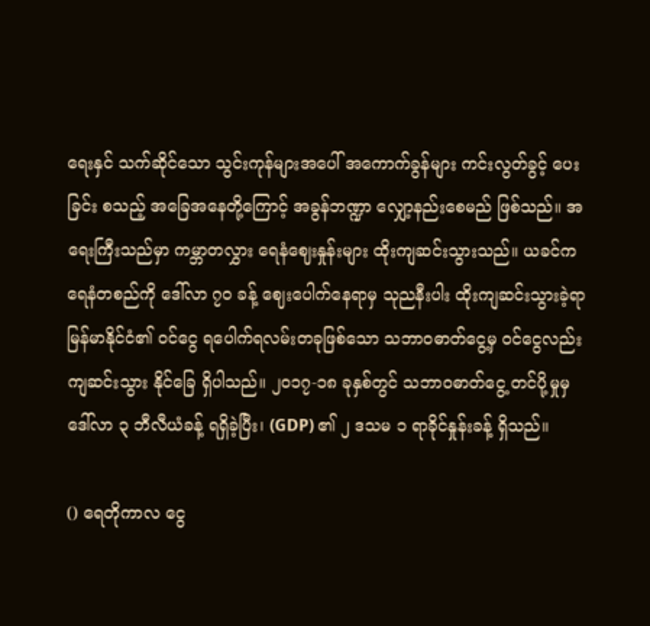ရေးနှင် သက်ဆိုင်သော သွင်းကုန်များအပေါ် အကောက်ခွန်များ ကင်းလွတ်ခွင့် ပေးခြင်း စသည့် အခြေအနေတို့ကြောင့် အခွန်ဘဏ္ဍာ လျှော့နည်းစေမည် ဖြစ်သည်။ အရေးကြီးသည်မှာ ကမ္ဘာတလွှား ရေနံဈေးနှုန်းများ ထိုးကျဆင်းသွားသည်။ ယခင်က ရေနံတစည်ကို ဒေါ်လာ ၇၀ ခန့် ဈေးပေါက်နေရာမှ သုညနီးပါး ထိုးကျဆင်းသွားခဲ့ရာ  မြန်မာနိုင်ငံ၏ ဝင်ငွေ ရပေါက်ရလမ်းတခုဖြစ်သော သဘာဝဓာတ်ငွေ့မှ ဝင်ငွေလည်း ကျဆင်းသွား နိုင်ခြေ ရှိပါသည်။ ၂၀၁၇-၁၈ ခုနှစ်တွင် သဘာဝဓာတ်ငွေ့ တင်ပို့မှုမှ ဒေါ်လာ ၃ ဘီလီယံခန့် ရရှိခဲ့ပြီး၊ (GDP) ၏ ၂ ဒသမ ၁ ရာခိုင်နှုန်းခန့် ရှိသည်။

() ရေတိုကာလ ငွေ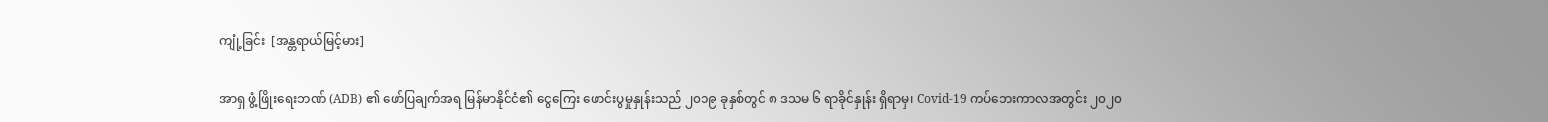ကျုံ့ခြင်း  [အန္တရာယ်မြင့်မား]

အာရှ ဖွံ့ဖြိုးရေးဘဏ် (ADB) ၏ ဖော်ပြချက်အရ မြန်မာနိုင်ငံ၏ ငွေကြေး ဖောင်းပွမှုနှုန်းသည် ၂၀၁၉ ခုနှစ်တွင် ၈ ဒသမ ၆ ရာခိုင်နှုန်း ရှိရာမှ၊ Covid-19 ကပ်ဘေးကာလအတွင်း ၂၀၂၀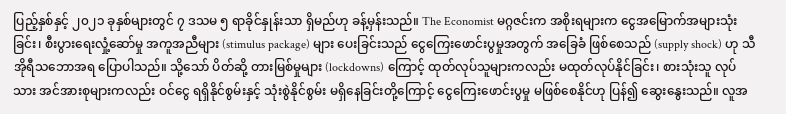ပြည့်နှစ်နှင့် ၂၀၂၁ ခုနှစ်များတွင် ၇ ဒသမ ၅ ရာခိုင်နှုန်းသာ ရှိမည်ဟု ခန့်မှန်းသည်။ The Economist မဂ္ဂဇင်းက အစိုးရများက ငွေအမြောက်အများသုံးခြင်း၊ စီးပွားရေးလှုံ့ဆော်မှု အကူအညီများ (stimulus package) များ ပေးခြင်းသည် ငွေကြေးဖောင်းပွမှုအတွက် အခြေခံ ဖြစ်စေသည် (supply shock) ဟု သီအိုရီသဘောအရ ပြောပါသည်။ သို့သော် ပိတ်ဆို့ တားမြစ်မှုများ (lockdowns) ကြောင့် ထုတ်လုပ်သူများကလည်း မထုတ်လုပ်နိုင်ခြင်း၊ စားသုံးသူ လုပ်သား အင်အားစုများကလည်း ဝင်ငွေ ရရှိနိုင်စွမ်းနှင့် သုံးစွဲနိုင်စွမ်း မရှိနေခြင်းတို့ကြောင့် ငွေကြေးဖောင်းပွမှု မဖြစ်စေနိုင်ဟု ပြန်၍ ဆွေးနွေးသည်။ လူအ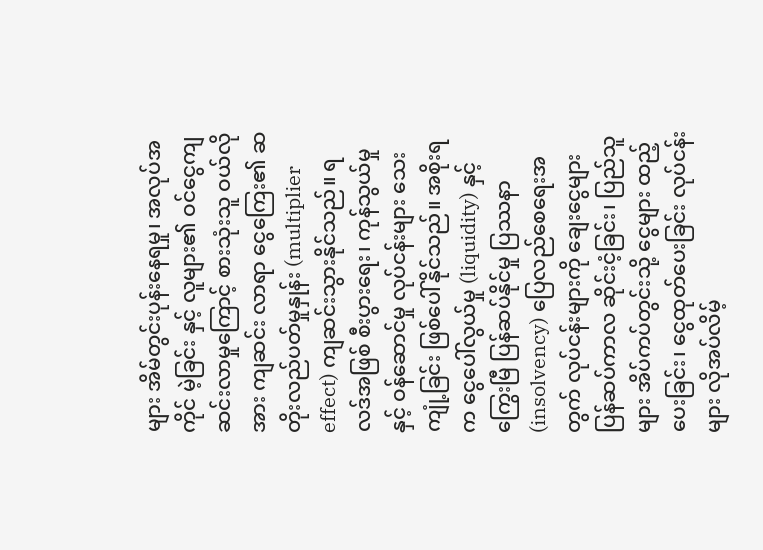များ အိမ်တွင်းပုန်းနေရမှု၊ အလုပ်အကိုင် မဲ့ခြင်း နှင့် လူများ၏ ဝင်ငွေကျဆင်းလာမှုကြောင့် စားသုံးသူ ဝယ်လိုအား ကျဆင်း လာရာ ငွေကြေး၏ ဆတိုးလည်ပတ်မှုနှုန်း (multiplier effect) ကျဆင်းသွားနိုင်သည်။ ရလဒ်အဖြစ် စီးပွားရေး၊ ကုန်သွယ်မှု နှင့် ဝန်ဆောင်မှု လုပ်ငန်းများ သေးကျုံ့ခြင်း ဖြစ်ပေါ်နိုင်သည်။ အစိုးရက ငွေပေါ်လွယ်မှု (liquidity) နှင့် ကြွေးမြီ ပြန်ဆပ်နိုင်မှု ပြဿနာ (insolvency) ပြေလည်စေရေးအတွက် လုပ်ငန်းများကို ချေးငွေများ ပြန်ဆပ်ကာလ ဆိုင်းငံ့ခြင်း၊ ပြည်သူများ အိပ်ကပ်တွင်းသို့ ငွေများ ထည့်ပေးခြင်း၊ ငွေထုတ်ပေးခြင်း လုပ်ငန်းများ လိုအပ်လိမ့်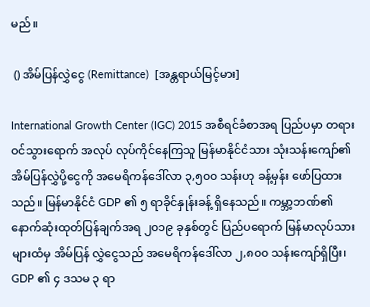မည်။

 () အိမ်ပြန်လွှဲငွေ (Remittance)  [အန္တရာယ်မြင့်မား]

International Growth Center (IGC) 2015 အစီရင်ခံစာအရ ပြည်ပမှာ တရားဝင်သွားရောက် အလုပ် လုပ်ကိုင်နေကြသူ မြန်မာနိုင်ငံသား သုံးသန်းကျော်၏ အိမ်ပြန်လွှဲပို့ငွေကို အမေရိကန်ဒေါ်လာ ၃,၅၀၀ သန်းဟု ခန့်မှန်း ဖော်ပြထားသည်။ မြန်မာနိုင်ငံ GDP ၏ ၅ ရာခိုင်နှုန်းခန့် ရှိနေသည်။ ကမ္ဘာ့ဘဏ်၏ နောက်ဆုံးထုတ်ပြန်ချက်အရ ၂၀၁၉ ခုနှစ်တွင် ပြည်ပရောက် မြန်မာလုပ်သားများထံမှ အိမ်ပြန် လွှဲငွေသည် အမေရိကန်ဒေါ်လာ ၂,၈၀၀ သန်းကျော်ရှိပြီး၊ GDP ၏ ၄ ဒသမ ၃ ရာ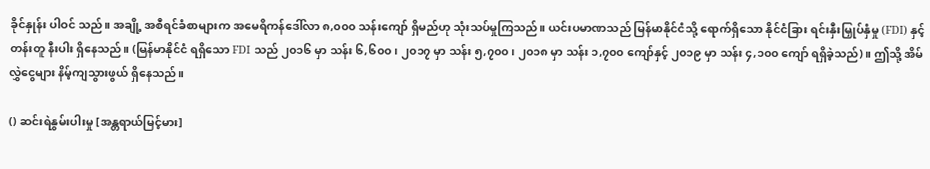ခိုင်နှုန်း ပါဝင် သည်။ အချို့ အစီရင်ခံစာများက အမေရိကန်ဒေါ်လာ ၈,၀၀၀ သန်းကျော် ရှိမည်ဟု သုံးသပ်မှုကြသည်။ ယင်းပမာဏသည် မြန်မာနိုင်ငံသို့ ရောက်ရှိသော နိုင်ငံခြား ရင်းနှီးမြှုပ်နှံမှု (FDI) နှင့် တန်းတူ နီးပါး ရှိနေသည်။ (မြန်မာနိုင်ငံ ရရှိသော FDI သည် ၂၀၁၆ မှာ သန်း ၆,၆၀၀၊ ၂၀၁၇ မှာ သန်း ၅,၇၀၀၊ ၂၀၁၈ မှာ သန်း ၁,၇၀၀ ကျော်နှင့် ၂၀၁၉ မှာ သန်း ၄,၁၀၀ ကျော် ရရှိခဲ့သည်)။ ဤသို့ အိမ်လွှဲငွေများ နိမ့်ကျသွားဖွယ် ရှိနေသည်။

() ဆင်းရဲနွမ်းပါးမှု [အန္တရာယ်မြင့်မား]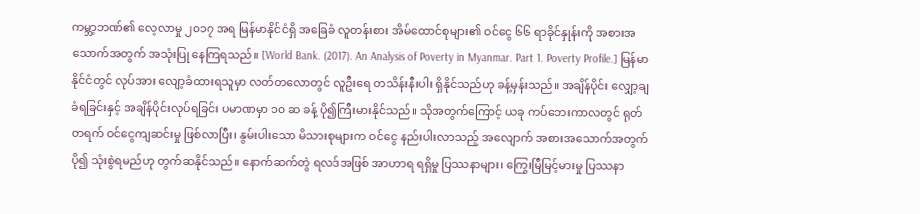ကမ္ဘာ့ဘဏ်၏ လေ့လာမှု ၂၀၁၇ အရ မြန်မာနိုင်ငံရှိ အခြေခံ လူတန်းစား အိမ်ထောင်စုများ၏ ဝင်ငွေ ၆၆ ရာခိုင်နှုန်းကို အစားအသောက်အတွက် အသုံးပြု နေကြရသည်။ [World Bank. (2017). An Analysis of Poverty in Myanmar. Part 1. Poverty Profile.] မြန်မာနိုင်ငံတွင် လုပ်အား လျော့ခံထားရသူမှာ လတ်တလောတွင် လူဦးရေ တသိန်းနီးပါး ရှိနိုင်သည်ဟု ခန့်မှန်းသည်။ အချိန်ပိုင်း လျှော့ချခံရခြင်းနှင့် အချိန်ပိုင်းလုပ်ရခြင်း ပမာဏမှာ ၁၀ ဆ ခန့် ပို၍ကြီးမားနိုင်သည်။ သိုအတွက်ကြောင့် ယခု ကပ်ဘေးကာလတွင် ရုတ်တရက် ဝင်ငွေကျဆင်းမှု ဖြစ်လာပြီး၊ နွမ်းပါးသော မိသားစုများက ဝင်ငွေ နည်းပါးလာသည့် အလျောက် အစားအသောက်အတွက် ပို၍ သုံးစွဲရမည်ဟု တွက်ဆနိုင်သည်။ နောက်ဆက်တွဲ ရလဒ်အဖြစ် အာဟာရ ရရှိမှု ပြဿနာများ၊ ကြွေးမြီမြင့်မားမှု ပြဿနာ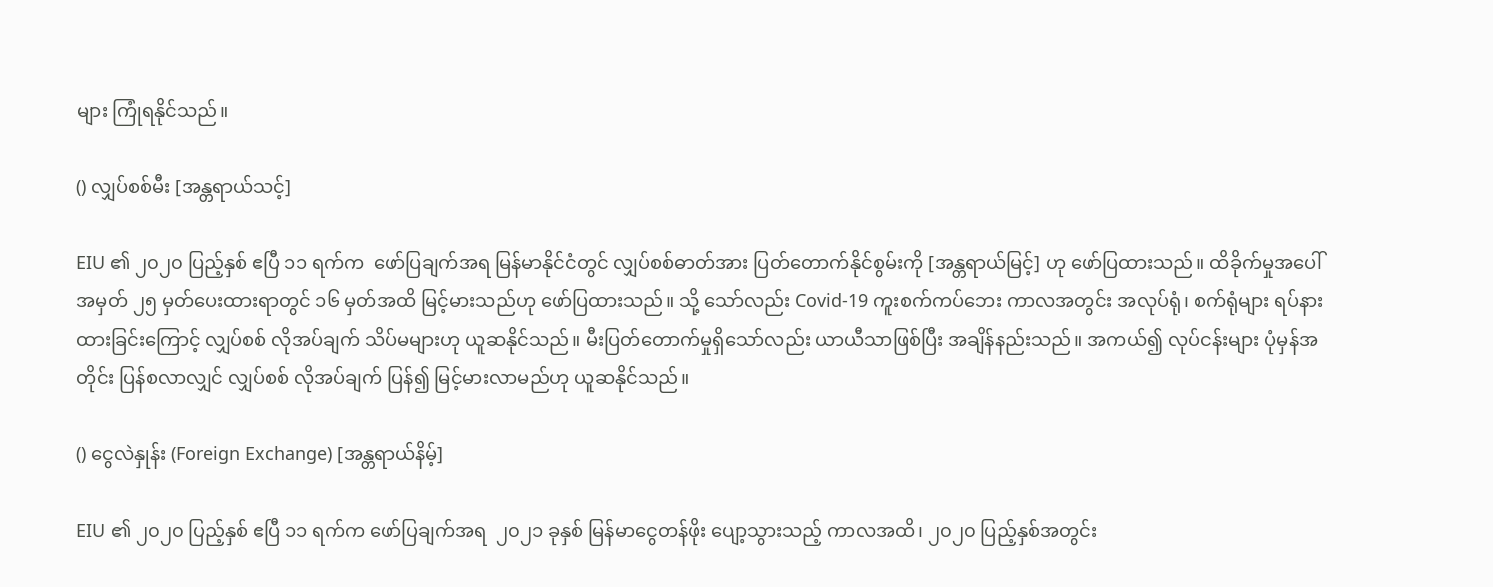များ ကြုံရနိုင်သည်။

() လျှပ်စစ်မီး [အန္တရာယ်သင့်]

EIU ၏ ၂၀၂၀ ပြည့်နှစ် ဧပြီ ၁၁ ရက်က  ဖော်ပြချက်အရ မြန်မာနိုင်ငံတွင် လျှပ်စစ်ဓာတ်အား ပြတ်တောက်နိုင်စွမ်းကို [အန္တရာယ်မြင့်] ဟု ဖော်ပြထားသည်။ ထိခိုက်မှုအပေါ် အမှတ် ၂၅ မှတ်ပေးထားရာတွင် ၁၆ မှတ်အထိ မြင့်မားသည်ဟု ဖော်ပြထားသည်။ သို့ သော်လည်း Covid-19 ကူးစက်ကပ်ဘေး ကာလအတွင်း အလုပ်ရုံ၊ စက်ရုံများ ရပ်နားထားခြင်းကြောင့် လျှပ်စစ် လိုအပ်ချက် သိပ်မများဟု ယူဆနိုင်သည်။ မီးပြတ်တောက်မှုရှိသော်လည်း ယာယီသာဖြစ်ပြီး အချိန်နည်းသည်။ အကယ်၍ လုပ်ငန်းများ ပုံမှန်အတိုင်း ပြန်စလာလျှင် လျှပ်စစ် လိုအပ်ချက် ပြန်၍ မြင့်မားလာမည်ဟု ယူဆနိုင်သည်။

() ငွေလဲနှုန်း (Foreign Exchange) [အန္တရာယ်နိမ့်]

EIU ၏ ၂၀၂၀ ပြည့်နှစ် ဧပြီ ၁၁ ရက်က ဖော်ပြချက်အရ  ၂၀၂၁ ခုနှစ် မြန်မာငွေတန်ဖိုး ပျော့သွားသည့် ကာလအထိ၊ ၂၀၂၀ ပြည့်နှစ်အတွင်း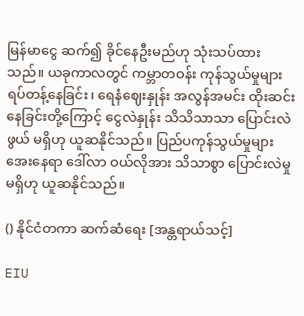မြန်မာငွေ ဆက်၍ ခိုင်နေဦးမည်ဟု သုံးသပ်ထားသည်။ ယခုကာလတွင် ကမ္ဘာတဝန်း ကုန်သွယ်မှုများ ရပ်တန့်နေခြင်း၊ ရေနံဈေးနှုန်း အလွန်အမင်း ထိုးဆင်းနေခြင်းတို့ကြောင့် ငွေလဲနှုန်း သိသိသာသာ ပြောင်းလဲဖွယ် မရှိဟု ယူဆနိုင်သည်။ ပြည်ပကုန်သွယ်မှုများ အေးနေရာ ဒေါ်လာ ဝယ်လိုအား သိသာစွာ ပြောင်းလဲမှု မရှိဟု ယူဆနိုင်သည်။

() နိုင်ငံတကာ ဆက်ဆံရေး [အန္တရာယ်သင့်]

EIU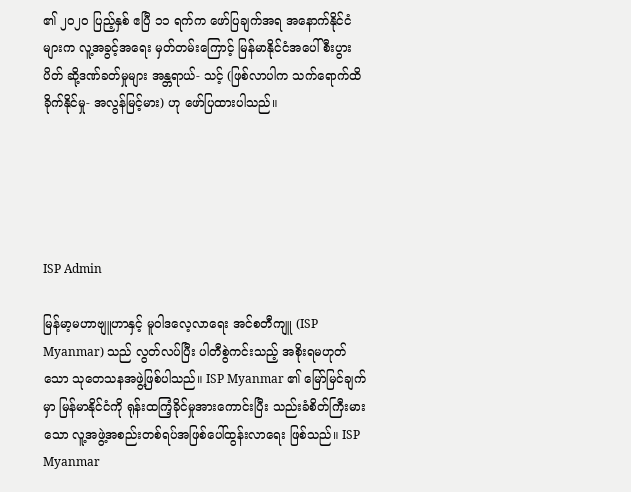၏ ၂၀၂၀ ပြည့်နှစ် ဧပြီ ၁၁ ရက်က ဖော်ပြချက်အရ အနောက်နိုင်ငံများက လူ့အခွင့်အရေး မှတ်တမ်းကြောင့် မြန်မာနိုင်ငံအပေါ် စီးပွားပိတ် ဆို့ဒဏ်ခတ်မှုများ အန္တရာယ်- သင့် (ဖြစ်လာပါက သက်ရောက်ထိခိုက်နိုင်မှု- အလွန်မြင့်မား) ဟု ဖော်ပြထားပါသည်။





ISP Admin

မြန်မာ့မဟာဗျူဟာနှင့် မူဝါဒလေ့လာရေး အင်စတီကျူ (ISP Myanmar) သည် လွတ်လပ်ပြီး ပါတီစွဲကင်းသည့် အစိုးရမဟုတ်သော သုတေသနအဖွဲ့ဖြစ်ပါသည်။ ISP Myanmar ၏ မြော်မြင်ချက်မှာ မြန်မာနိုင်ငံကို ရုန်းထကြံ့ခိုင်မှုအားကောင်းပြီး သည်းခံစိတ်ကြီးမားသော လူ့အဖွဲ့အစည်းတစ်ရပ်အဖြစ်ပေါ်ထွန်းလာရေး ဖြစ်သည်။ ISP Myanmar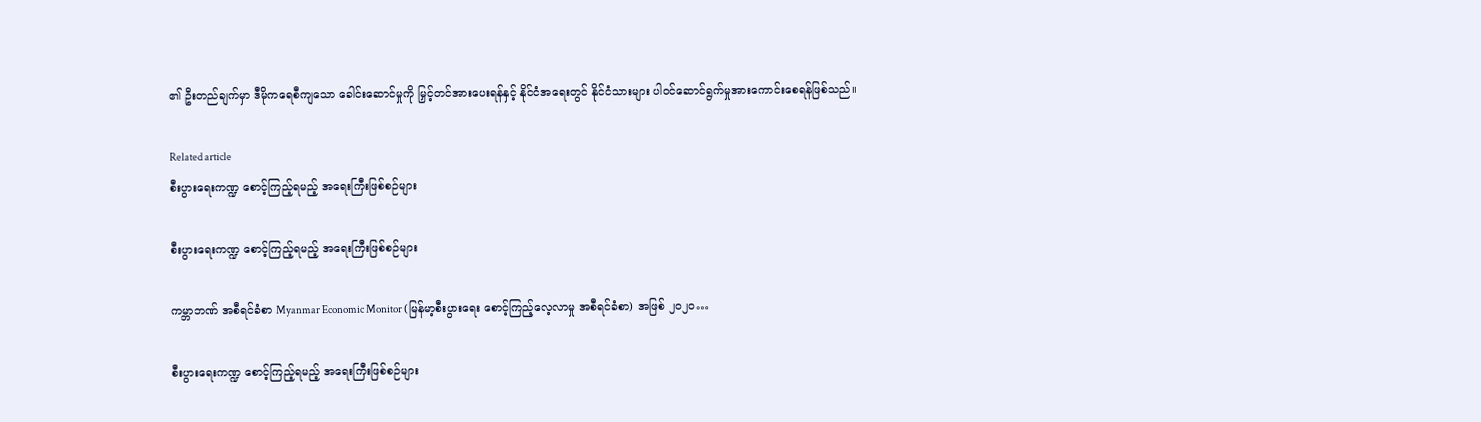၏ ဦးတည်ချက်မှာ ဒီမိုကရေစီကျသော ခေါင်းဆောင်မှုကို မြှင့်တင်အားပေးရန်နှင့် နိုင်ငံအရေးတွင် နိုင်ငံသားများ ပါဝင်ဆောင်ရွက်မှုအားကောင်းစေရန်ဖြစ်သည်။

Related article
စီးပွားရေးကဏ္ဍ စောင့်ကြည့်ရမည့် အရေးကြီးဖြစ်စဉ်များ

စီးပွားရေးကဏ္ဍ စောင့်ကြည့်ရမည့် အရေးကြီးဖြစ်စဉ်များ

ကမ္ဘာဘဏ် အစီရင်ခံစာ Myanmar Economic Monitor (မြန်မာ့စီးပွားရေး စောင့်ကြည့်လေ့လာမှု အစီရင်ခံစာ) အဖြစ် ၂၀၂၀…

စီးပွားရေးကဏ္ဍ စောင့်ကြည့်ရမည့် အရေးကြီးဖြစ်စဉ်များ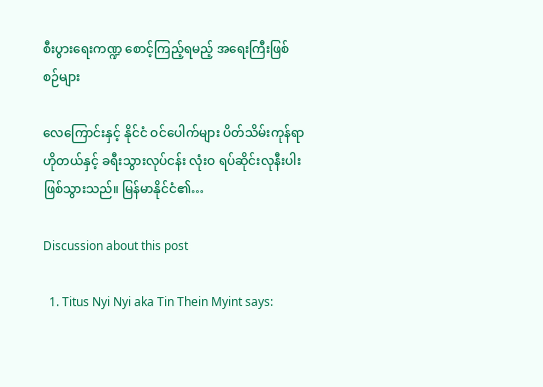စီးပွားရေးကဏ္ဍ စောင့်ကြည့်ရမည့် အရေးကြီးဖြစ်စဉ်များ

လေကြောင်းနှင့် နိုင်ငံ ဝင်ပေါက်များ ပိတ်သိမ်းကုန်ရာ ဟိုတယ်နှင့် ခရီးသွားလုပ်ငန်း လုံးဝ ရပ်ဆိုင်းလုနီးပါး ဖြစ်သွားသည်။ မြန်မာနိုင်ငံ၏…

Discussion about this post

  1. Titus Nyi Nyi aka Tin Thein Myint says: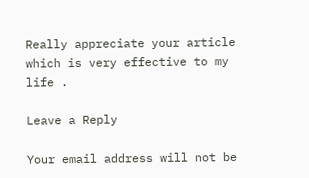Really appreciate your article which is very effective to my life .

Leave a Reply

Your email address will not be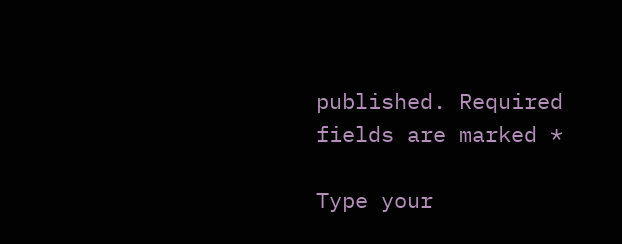published. Required fields are marked *

Type your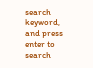search keyword, and press enter to search